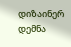დიზაინერ დემნა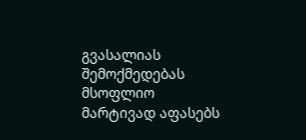გვასალიას შემოქმედებას მსოფლიო მარტივად აფასებს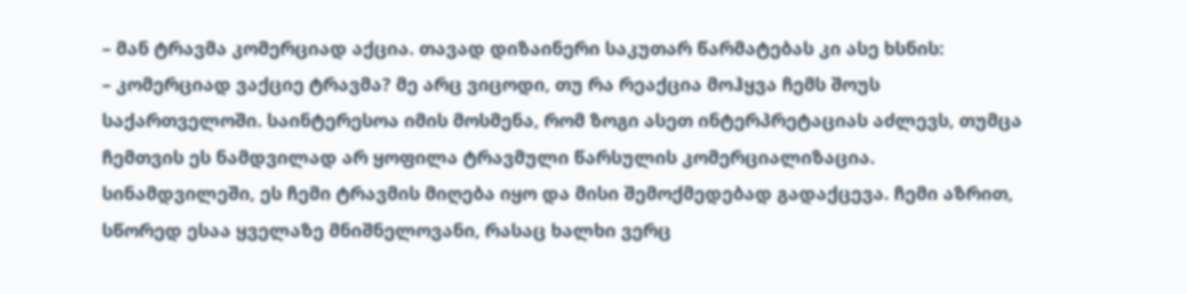– მან ტრავმა კომერციად აქცია. თავად დიზაინერი საკუთარ წარმატებას კი ასე ხსნის:
– კომერციად ვაქციე ტრავმა? მე არც ვიცოდი, თუ რა რეაქცია მოჰყვა ჩემს შოუს საქართველოში. საინტერესოა იმის მოსმენა, რომ ზოგი ასეთ ინტერპრეტაციას აძლევს, თუმცა ჩემთვის ეს ნამდვილად არ ყოფილა ტრავმული წარსულის კომერციალიზაცია. სინამდვილეში, ეს ჩემი ტრავმის მიღება იყო და მისი შემოქმედებად გადაქცევა. ჩემი აზრით, სწორედ ესაა ყველაზე მნიშნელოვანი, რასაც ხალხი ვერც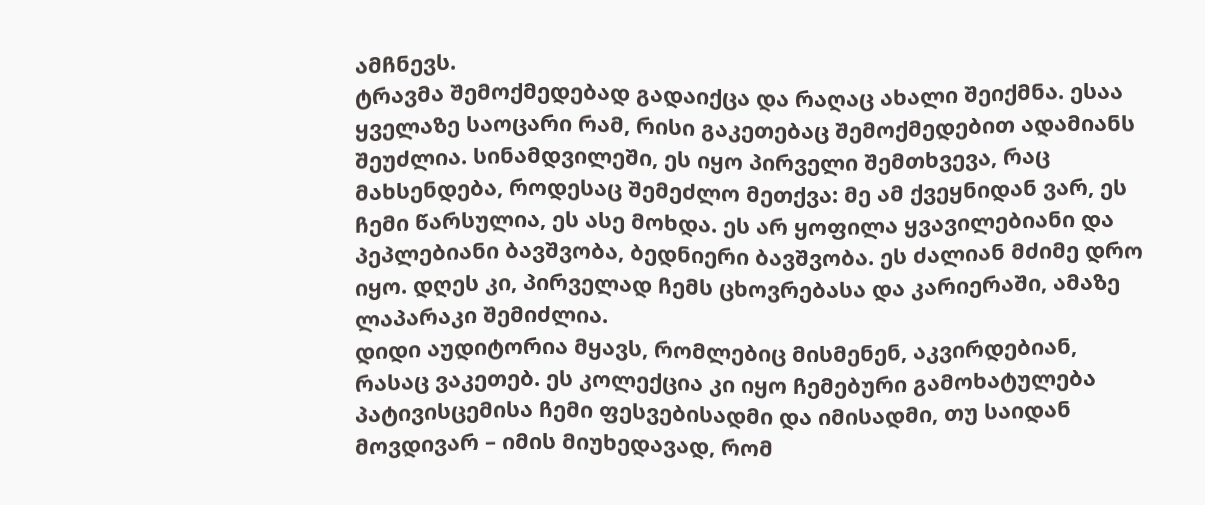ამჩნევს.
ტრავმა შემოქმედებად გადაიქცა და რაღაც ახალი შეიქმნა. ესაა ყველაზე საოცარი რამ, რისი გაკეთებაც შემოქმედებით ადამიანს შეუძლია. სინამდვილეში, ეს იყო პირველი შემთხვევა, რაც მახსენდება, როდესაც შემეძლო მეთქვა: მე ამ ქვეყნიდან ვარ, ეს ჩემი წარსულია, ეს ასე მოხდა. ეს არ ყოფილა ყვავილებიანი და პეპლებიანი ბავშვობა, ბედნიერი ბავშვობა. ეს ძალიან მძიმე დრო იყო. დღეს კი, პირველად ჩემს ცხოვრებასა და კარიერაში, ამაზე ლაპარაკი შემიძლია.
დიდი აუდიტორია მყავს, რომლებიც მისმენენ, აკვირდებიან, რასაც ვაკეთებ. ეს კოლექცია კი იყო ჩემებური გამოხატულება პატივისცემისა ჩემი ფესვებისადმი და იმისადმი, თუ საიდან მოვდივარ – იმის მიუხედავად, რომ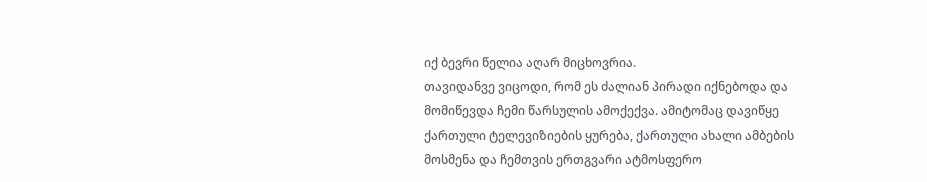იქ ბევრი წელია აღარ მიცხოვრია.
თავიდანვე ვიცოდი, რომ ეს ძალიან პირადი იქნებოდა და მომიწევდა ჩემი წარსულის ამოქექვა. ამიტომაც დავიწყე ქართული ტელევიზიების ყურება, ქართული ახალი ამბების მოსმენა და ჩემთვის ერთგვარი ატმოსფერო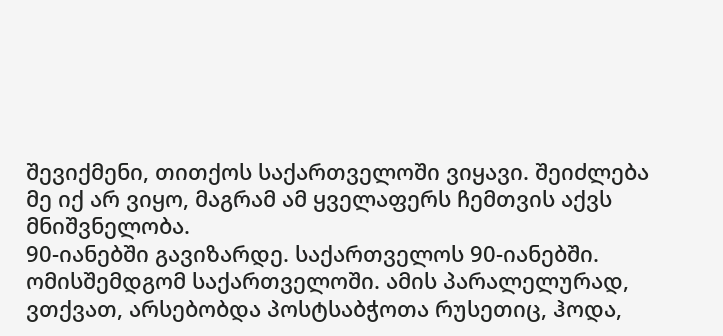შევიქმენი, თითქოს საქართველოში ვიყავი. შეიძლება მე იქ არ ვიყო, მაგრამ ამ ყველაფერს ჩემთვის აქვს მნიშვნელობა.
90-იანებში გავიზარდე. საქართველოს 90-იანებში. ომისშემდგომ საქართველოში. ამის პარალელურად, ვთქვათ, არსებობდა პოსტსაბჭოთა რუსეთიც, ჰოდა,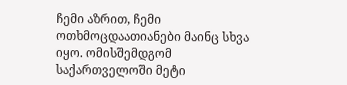ჩემი აზრით, ჩემი ოთხმოცდაათიანები მაინც სხვა იყო. ომისშემდგომ საქართველოში მეტი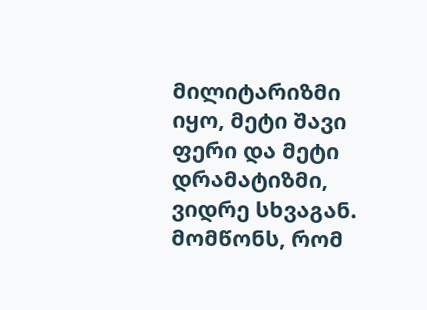მილიტარიზმი იყო, მეტი შავი ფერი და მეტი დრამატიზმი, ვიდრე სხვაგან.
მომწონს, რომ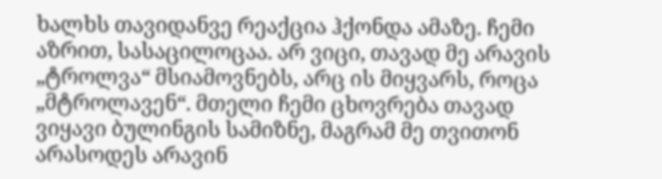ხალხს თავიდანვე რეაქცია ჰქონდა ამაზე. ჩემი აზრით, სასაცილოცაა. არ ვიცი, თავად მე არავის „ტროლვა“ მსიამოვნებს, არც ის მიყვარს, როცა „მტროლავენ“. მთელი ჩემი ცხოვრება თავად ვიყავი ბულინგის სამიზნე, მაგრამ მე თვითონ არასოდეს არავინ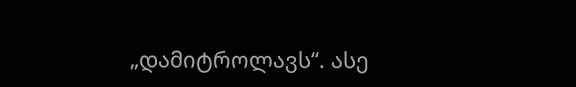„დამიტროლავს“. ასე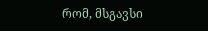რომ, მსგავსი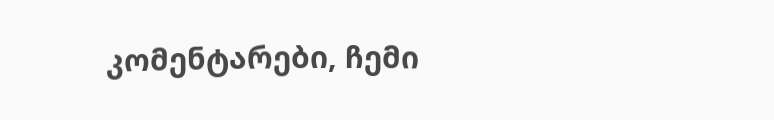კომენტარები, ჩემი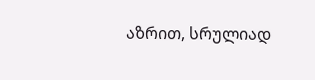აზრით, სრულიად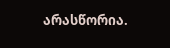არასწორია.